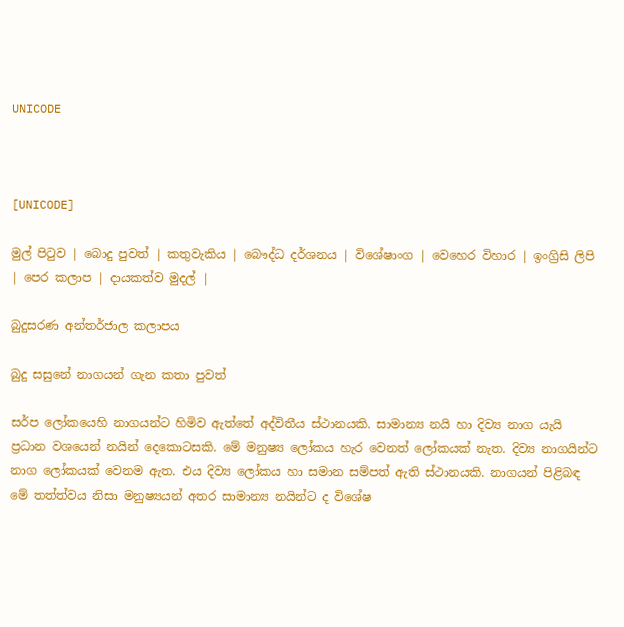UNICODE



[UNICODE]

මුල් පිටුව | බොදු පුවත් | කතුවැකිය | බෞද්ධ දර්ශනය | විශේෂාංග | වෙහෙර විහාර | ඉංග්‍රිසි ලිපි | පෙර කලාප | දායකත්ව මුදල් |

බුදුසරණ අන්තර්ජාල කලාපය

බුදු සසුනේ නාගයන් ගැන කතා පුවත්

සර්ප ලෝකයෙහි නාගයන්ට හිමිව ඇත්තේ අද්විතීය ස්ථානයකි. සාමාන්‍ය නයි හා දිව්‍ය නාග යැයි ප්‍රධාන වශයෙන් නයින් දෙකොටසකි. මේ මනුෂ්‍ය ලෝකය හැර වෙනත් ලෝකයක් නැත. දිව්‍ය නාගයින්ට නාග ලෝකයක් වෙනම ඇත. එය දිව්‍ය ලෝකය හා සමාන සම්පත් ඇති ස්ථානයකි. නාගයන් පිළිබඳ මේ තත්ත්වය නිසා මනුෂ්‍යයන් අතර සාමාන්‍ය නයින්ට ද විශේෂ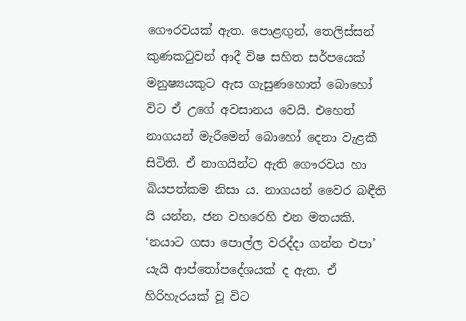ගෞරවයක් ඇත. පොළඟුන්, තෙලිස්සන් කුණකටුවන් ආදී විෂ සහිත සර්පයෙක් මනුෂ්‍යයකුට ඇස ගැසුණහොත් බොහෝ විට ඒ උගේ අවසානය වෙයි. එහෙත් නාගයන් මැරීමෙන් බොහෝ දෙනා වැළකී සිටිති. ඒ නාගයින්ට ඇති ගෞරවය හා බියපත්කම නිසා ය. නාගයන් වෛර බඳීති යි යන්න, ජන වහරෙහි එන මතයකි. ‘නයාට ගසා පොල්ල වරද්දා ගන්න එපා’ යැයි ආප්තෝපදේශයක් ද ඇත. ඒ හිරිහැරයක් වූ විට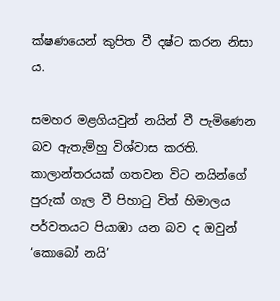ක්ෂණයෙන් කුපිත වී දෂ්ට කරන නිසා ය.

සමහර මළගියවුන් නයින් වී පැමිණෙන බව ඇතැම්හු විශ්වාස කරති. කාලාන්තරයක් ගතවන විට නයින්ගේ පුරුක් ගැල වී පිහාටු විත් හිමාලය පර්වතයට පියාඹා යන බව ද ඔවුන් ‘කොබෝ නයි’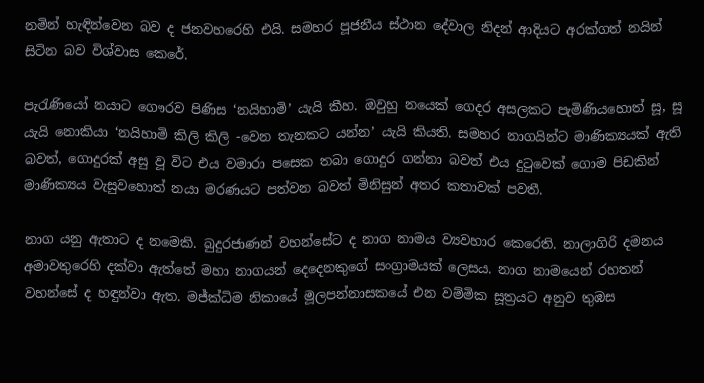නමින් හැඳින්වෙන බව ද ජනවහරෙහි එයි. සමහර පූජනීය ස්ථාන දේවාල නිදන් ආදියට අරක්ගත් නයින් සිටින බව විශ්වාස කෙරේ.

පැරැණියෝ නයාට ගෞරව පිණිස ‘නයිහාමි’ යැයි කීහ. ඔවුහු නයෙක් ගෙදර අසලකට පැමිණියහොත් සූ, සූ යැයි නොකියා ‘නයිහාමි කිලි කිලි -වෙන තැනකට යන්න’ යැයි කියති. සමහර නාගයින්ට මාණික්‍යයක් ඇති බවත්, ගොදුරක් අසු වූ විට එය වමාරා පසෙක තබා ගොදුර ගන්නා බවත් එය දුටුවෙක් ගොම පිඩකින් මාණික්‍යය වැසුවහොත් නයා මරණයට පත්වන බවත් මිනිසුන් අතර කතාවක් පවතී.

නාග යනු ඇතාට ද නමෙකි. බුදුරජාණන් වහන්සේට ද නාග නාමය ව්‍යවහාර කෙරෙති. නාලාගිරි දමනය අමාවතුරෙහි දක්වා ඇත්තේ මහා නාගයන් දෙදෙනකුගේ සංග්‍රාමයක් ලෙසය. නාග නාමයෙන් රහතන් වහන්සේ ද හඳුන්වා ඇත. මජ්ක්‍ධිම නිකායේ මූලපන්නාසකයේ එන වම්මික සූත්‍රයට අනුව තුඹස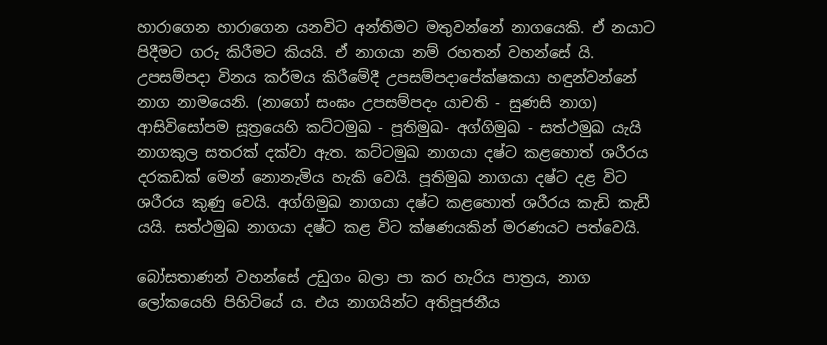හාරාගෙන හාරාගෙන යනවිට අන්තිමට මතුවන්නේ නාගයෙකි. ඒ නයාට පිදීමට ගරු කිරීමට කියයි. ඒ නාගයා නම් රහතන් වහන්සේ යි. උපසම්පදා විනය කර්මය කිරීමේදී උපසම්පදාපේක්ෂකයා හඳුන්වන්නේ නාග නාමයෙනි. (නාගෝ සංඝං උපසම්පදං යාචති - සුණසි නාග) ආසිවිසෝපම සූත්‍රයෙහි කට්ටමුඛ - පූතිමුඛ- අග්ගිමුඛ - සත්ථමුඛ යැයි නාගකුල සතරක් දක්වා ඇත. කට්ටමුඛ නාගයා දෂ්ට කළහොත් ශරීරය දරකඩක් මෙන් නොනැමිය හැකි වෙයි. පූතිමුඛ නාගයා දෂ්ට දළ විට ශරීරය කුණු වෙයි. අග්ගිමුඛ නාගයා දෂ්ට කළහොත් ශරීරය කැඩි කැඩී යයි. සත්ථමුඛ නාගයා දෂ්ට කළ විට ක්ෂණයකින් මරණයට පත්වෙයි.

බෝසතාණන් වහන්සේ උඩුගං බලා පා කර හැරිය පාත්‍රය, නාග ලෝකයෙහි පිහිටියේ ය. එය නාගයින්ට අතිපූජනීය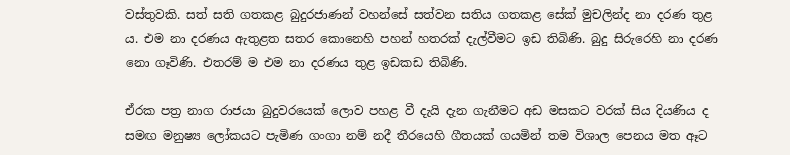වස්තුවකි. සත් සති ගතකළ බුදුරජාණන් වහන්සේ සත්වන සතිය ගතකළ සේක් මුචලින්ද නා දරණ තුළ ය. එම නා දරණය ඇතුළත සතර කොනෙහි පහන් හතරක් දැල්වීමට ඉඩ තිබිණි. බුදු සිරුරෙහි නා දරණ නො ගෑවිණි. එතරම් ම එම නා දරණය තුළ ඉඩකඩ තිබිණි.

ඒරක පත්‍ර නාග රාජයා බුදුවරයෙක් ලොව පහළ වී දැයි දැන ගැනීමට අඩ මසකට වරක් සිය දියණිය ද සමඟ මනුෂ්‍ය ලෝකයට පැමිණ ගංගා නම් නදී තීරයෙහි ගීතයක් ගයමින් තම විශාල පෙනය මත ඈට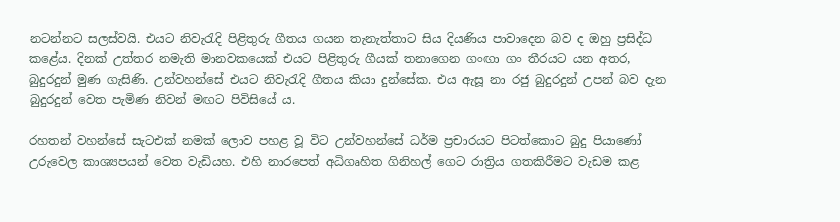නටන්නට සලස්වයි. එයට නිවැරැදි පිළිතුරු ගීතය ගයන තැනැත්තාට සිය දියණිය පාවාදෙන බව ද ඔහු ප්‍රසිද්ධ කළේය. දිනක් උත්තර නමැති මානවකයෙක් එයට පිළිතුරු ගීයක් තනාගෙන ගංඟා ගං තීරයට යන අතර, බුදුරදුන් මුණ ගැසිණි. උන්වහන්සේ එයට නිවැරැදි ගීතය කියා දුන්සේක. එය ඇසූ නා රජු බුදුරදුන් උපන් බව දැන බුදුරදුන් වෙත පැමිණ නිවන් මඟට පිවිසියේ ය.

රහතන් වහන්සේ සැටඑක් නමක් ලොව පහළ වූ විට උන්වහන්සේ ධර්ම ප්‍රචාරයට පිටත්කොට බුදු පියාණෝ උරුවෙල කාශ්‍යපයන් වෙත වැඩියහ. එහි නාරපෙත් අධිගෘහිත ගිනිහල් ගෙට රාත්‍රිය ගතකිරීමට වැඩම කළ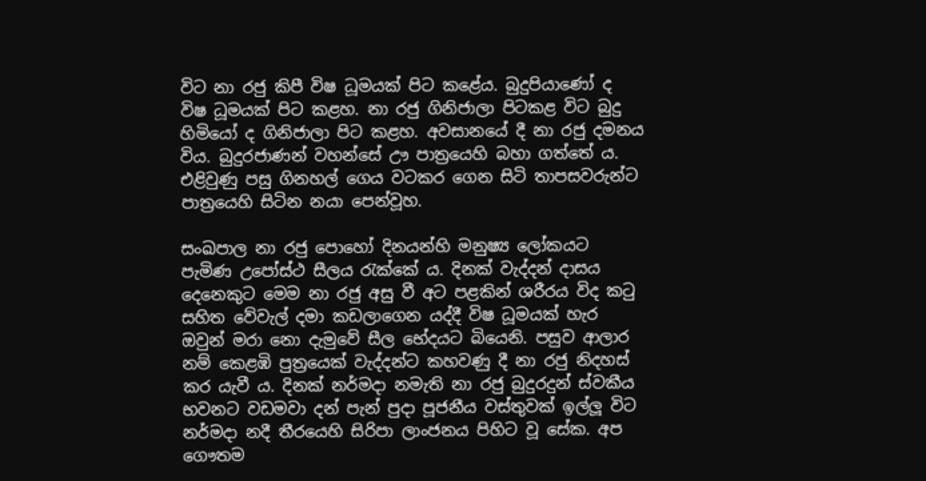විට නා රජු කිපී විෂ ධූමයක් පිට කළේය. බුදුපියාණෝ ද විෂ ධූමයක් පිට කළහ. නා රජු ගිනිජාලා පිටකළ විට බුදු හිමියෝ ද ගිනිජාලා පිට කළහ. අවසානයේ දී නා රජු දමනය විය. බුදුරජාණන් වහන්සේ ඌ පාත්‍රයෙහි බහා ගත්තේ ය. එළිවුණු පසු ගිනහල් ගෙය වටකර ගෙන සිටි තාපසවරුන්ට පාත්‍රයෙහි සිටින නයා පෙන්වූහ.

සංඛපාල නා රජු පොහෝ දිනයන්හි මනුෂ්‍ය ලෝකයට පැමිණ උපෝස්ථ සීලය රැක්කේ ය. දිනක් වැද්දන් දාසය දෙනෙකුට මෙම නා රජු අසු වී අට පළකින් ශරීරය විද කටු සහිත වේවැල් දමා කඩලාගෙන යද්දී විෂ ධූමයක් හැර ඔවුන් මරා නො දැමුවේ සීල භේදයට බියෙනි. පසුව ආලාර නම් කෙළඹි පුත්‍රයෙක් වැද්දන්ට කහවණු දී නා රජු නිදහස් කර යැවී ය. දිනක් නර්මදා නමැති නා රජු බුදුරදුන් ස්වකීය භවනට වඩමවා දන් පැන් පුදා පූජනීය වස්තුවක් ඉල්ලූ විට නර්මදා නදී තීරයෙහි සිරිපා ලාංජනය පිහිට වූ සේක. අප ගෞතම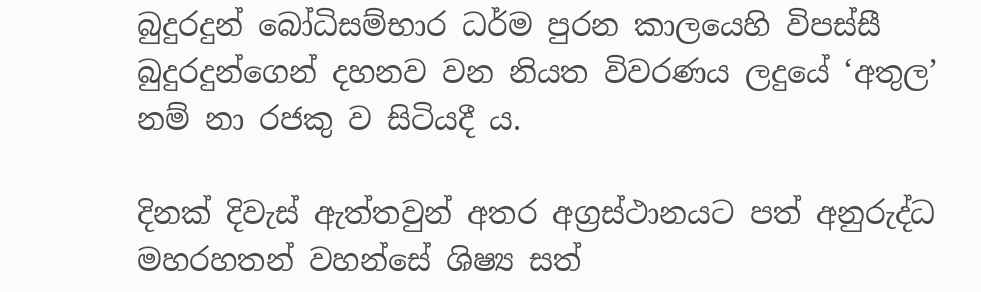බුදුරදුන් බෝධිසම්භාර ධර්ම පුරන කාලයෙහි විපස්සී බුදුරදුන්ගෙන් දහනව වන නියත විවරණය ලදුයේ ‘අතුල’ නම් නා රජකු ව සිටියදී ය.

දිනක් දිවැස් ඇත්තවුන් අතර අග්‍රස්ථානයට පත් අනුරුද්ධ මහරහතන් වහන්සේ ශිෂ්‍ය සත්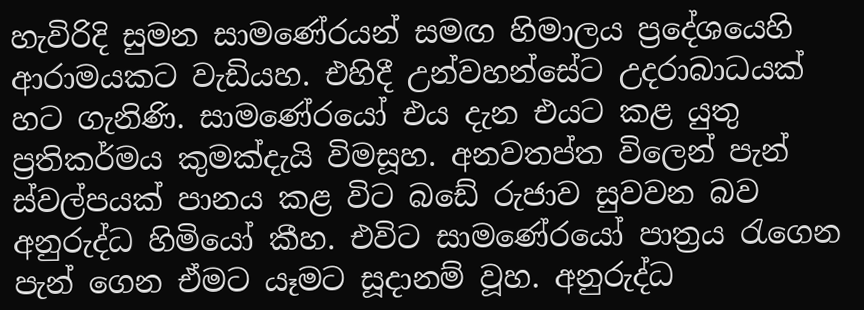හැවිරිදි සුමන සාමණේරයන් සමඟ හිමාලය ප්‍රදේශයෙහි ආරාමයකට වැඩියහ. එහිදී උන්වහන්සේට උදරාබාධයක් හට ගැනිණි. සාමණේරයෝ එය දැන එයට කළ යුතු ප්‍රතිකර්මය කුමක්දැයි විමසූහ. අනවතප්ත විලෙන් පැන් ස්වල්පයක් පානය කළ විට බඩේ රුජාව සුවවන බව අනුරුද්ධ හිමියෝ කීහ. එවිට සාමණේරයෝ පාත්‍රය රැගෙන පැන් ගෙන ඒමට යෑමට සූදානම් වූහ. අනුරුද්ධ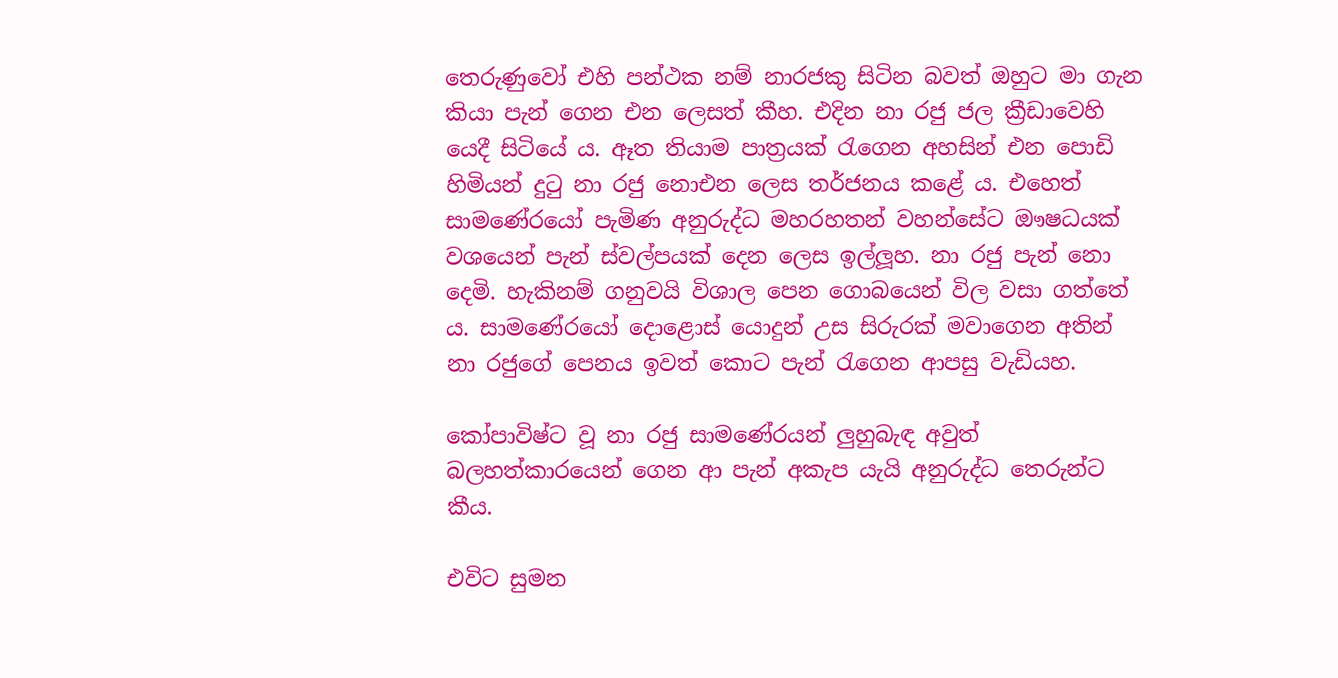තෙරුණුවෝ එහි පන්ථක නම් නාරජකු සිටින බවත් ඔහුට මා ගැන කියා පැන් ගෙන එන ලෙසත් කීහ. එදින නා රජු ජල ක්‍රීඩාවෙහි යෙදී සිටියේ ය. ඈත තියාම පාත්‍රයක් රැගෙන අහසින් එන පොඩි හිමියන් දුටු නා රජු නොඑන ලෙස තර්ජනය කළේ ය. එහෙත් සාමණේරයෝ පැමිණ අනුරුද්ධ මහරහතන් වහන්සේට ඖෂධයක් වශයෙන් පැන් ස්වල්පයක් දෙන ලෙස ඉල්ලූහ. නා රජු පැන් නො දෙමි. හැකිනම් ගනුවයි විශාල පෙන ගොබයෙන් විල වසා ගත්තේ ය. සාමණේරයෝ දොළොස් යොදුන් උස සිරුරක් මවාගෙන අතින් නා රජුගේ පෙනය ඉවත් කොට පැන් රැගෙන ආපසු වැඩියහ.

කෝපාවිෂ්ට වූ නා රජු සාමණේරයන් ලුහුබැඳ අවුත් බලහත්කාරයෙන් ගෙන ආ පැන් අකැප යැයි අනුරුද්ධ තෙරුන්ට කීය.

එවිට සුමන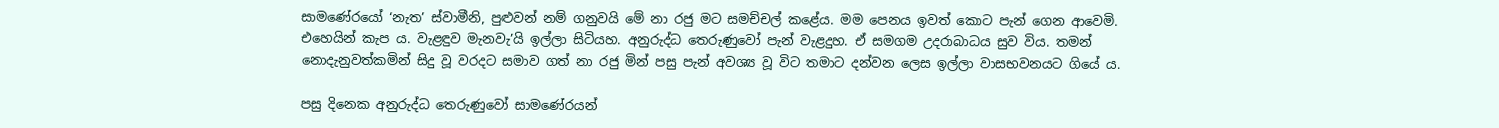සාමණේරයෝ ‘නැත’ ස්වාමීනි, පුළුවන් නම් ගනුවයි මේ නා රජු මට සමච්චල් කළේය. මම පෙනය ඉවත් කොට පැන් ගෙන ආවෙමි. එහෙයින් කැප ය. වැළඳුව මැනවැ’යි ඉල්ලා සිටියහ. අනුරුද්ධ තෙරුණුවෝ පැන් වැළදුහ. ඒ සමගම උදරාබාධය සුව විය. තමන් නොදැනුවත්කමින් සිදු වූ වරදට සමාව ගත් නා රජු මින් පසු පැන් අවශ්‍ය වූ විට තමාට දන්වන ලෙස ඉල්ලා වාසභවනයට ගියේ ය.

පසු දිනෙක අනුරුද්ධ තෙරුණුවෝ සාමණේරයන්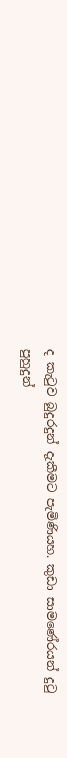ද කැටුව බුදුරදුන් දැකීමට පැමිණියහ. කුඩා සාමණේරයන් දුටු පුහුදුන්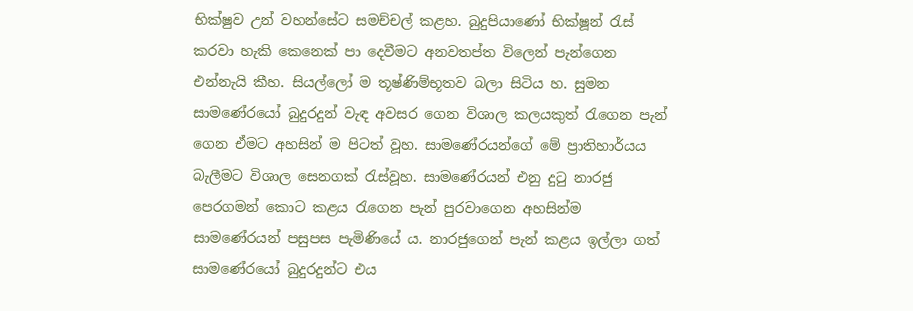භික්ෂුව උන් වහන්සේට සමච්චල් කළහ. බුදුපියාණෝ භික්ෂූන් රැස් කරවා හැකි කෙනෙක් පා දෙවීමට අනවතප්ත විලෙන් පැන්ගෙන එන්නැයි කීහ. සියල්ලෝ ම තූෂ්ණිම්භූතව බලා සිටිය හ. සුමන සාමණේරයෝ බුදුරදුන් වැඳ අවසර ගෙන විශාල කලයකුත් රැගෙන පැන් ගෙන ඒමට අහසින් ම පිටත් වූහ. සාමණේරයන්ගේ මේ ප්‍රාතිහාර්යය බැලීමට විශාල සෙනගක් රැස්වූහ. සාමණේරයන් එනු දුටු නාරජු පෙරගමන් කොට කළය රැගෙන පැන් පුරවාගෙන අහසින්ම සාමණේරයන් පසුපස පැමිණියේ ය. නාරජුගෙන් පැන් කළය ඉල්ලා ගත් සාමණේරයෝ බුදුරදුන්ට එය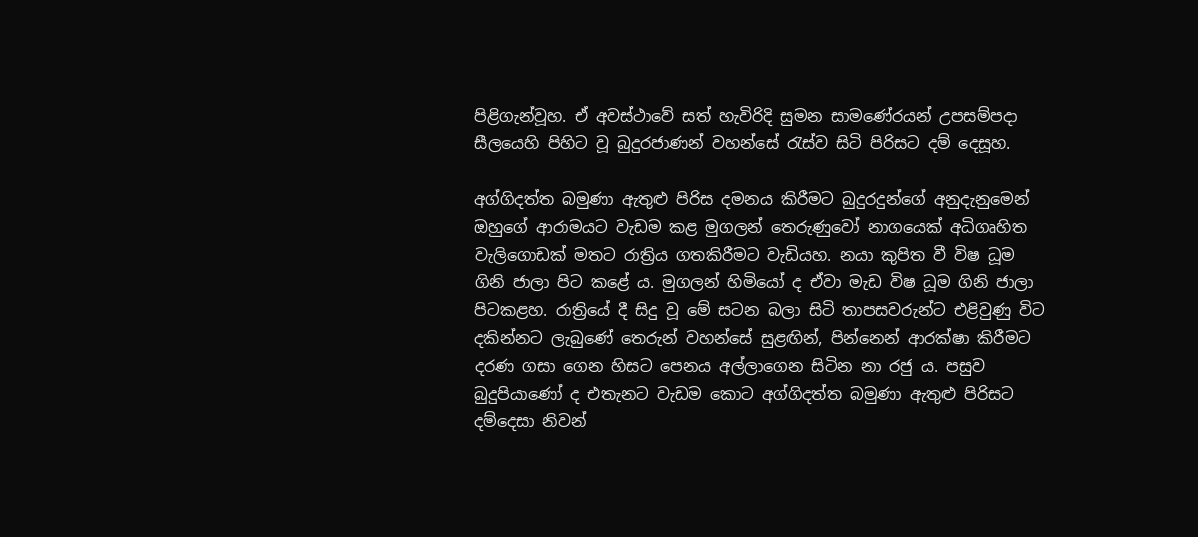පිළිගැන්වූහ. ඒ අවස්ථාවේ සත් හැවිරිදි සුමන සාමණේරයන් උපසම්පදා සීලයෙහි පිහිට වූ බුදුරජාණන් වහන්සේ රැස්ව සිටි පිරිසට දම් දෙසූහ.

අග්ගිදත්ත බමුණා ඇතුළු පිරිස දමනය කිරීමට බුදුරදුන්ගේ අනුදැනුමෙන් ඔහුගේ ආරාමයට වැඩම කළ මුගලන් තෙරුණුවෝ නාගයෙක් අධිගෘහිත වැලිගොඩක් මතට රාත්‍රිය ගතකිරීමට වැඩියහ. නයා කුපිත වී විෂ ධූම ගිනි ජාලා පිට කළේ ය. මුගලන් හිමියෝ ද ඒවා මැඩ විෂ ධූම ගිනි ජාලා පිටකළහ. රාත්‍රියේ දී සිදු වූ මේ සටන බලා සිටි තාපසවරුන්ට එළිවුණු විට දකින්නට ලැබුණේ තෙරුන් වහන්සේ සුළඟින්, පින්නෙන් ආරක්ෂා කිරීමට දරණ ගසා ගෙන හිසට පෙනය අල්ලාගෙන සිටින නා රජු ය. පසුව බුදුපියාණෝ ද එතැනට වැඩම කොට අග්ගිදත්ත බමුණා ඇතුළු පිරිසට දම්දෙසා නිවන්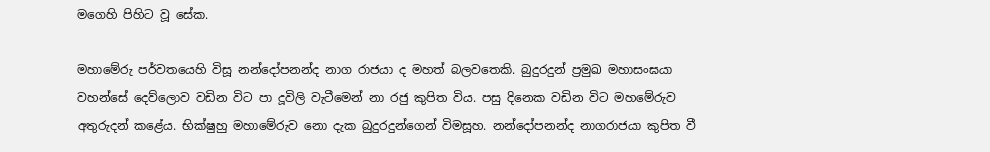මගෙහි පිහිට වූ සේක.

මහාමේරු පර්වතයෙහි විසූ නන්දෝපනන්ද නාග රාජයා ද මහත් බලවතෙකි. බුදුරදුන් ප්‍රමුඛ මහාසංඝයා වහන්සේ දෙව්ලොව වඩින විට පා දූවිලි වැටීමෙන් නා රජු කුපිත විය. පසු දිනෙක වඩින විට මහමේරුව අතුරුදන් කළේය. භික්ෂුහු මහාමේරුව නො දැක බුදුරදුන්ගෙන් විමසූහ. නන්දෝපනන්ද නාගරාජයා කුපිත වී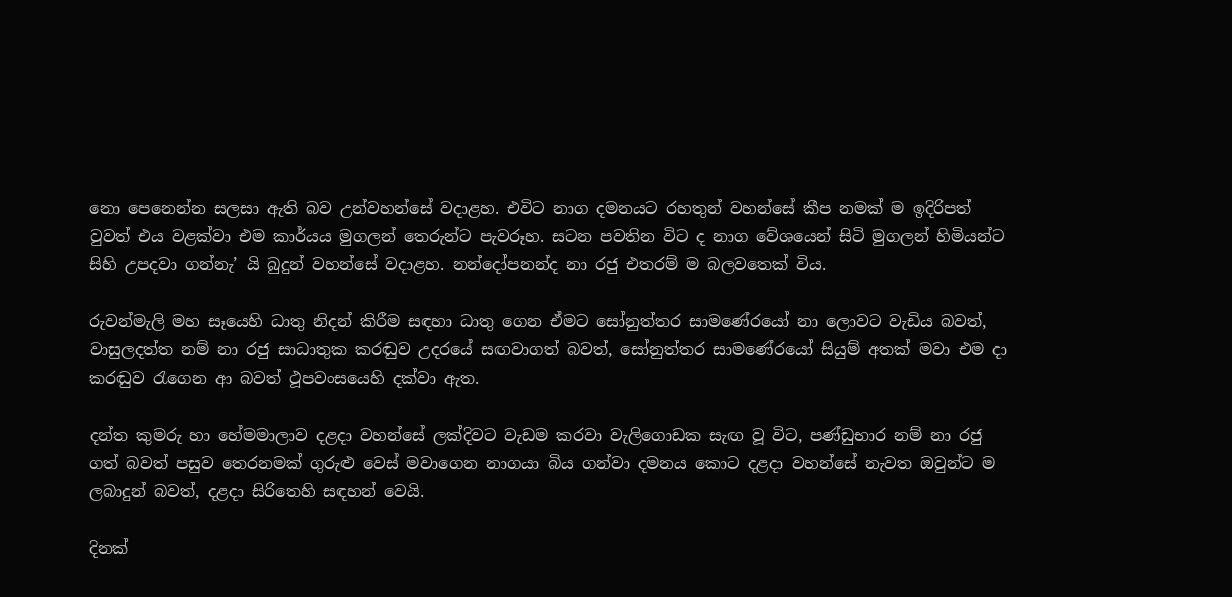නො පෙනෙන්න සලසා ඇති බව උන්වහන්සේ වදාළහ. එවිට නාග දමනයට රහතුන් වහන්සේ කීප නමක් ම ඉදිරිපත් වුවත් එය වළක්වා එම කාර්යය මුගලන් තෙරුන්ට පැවරූහ. සටන පවතින විට ද නාග වේශයෙන් සිටි මුගලන් හිමියන්ට සිහි උපදවා ගන්නැ’ යි බුදුන් වහන්සේ වදාළහ. නන්දෝපනන්ද නා රජු එතරම් ම බලවතෙක් විය.

රුවන්මැලි මහ සෑයෙහි ධාතු නිදන් කිරීම සඳහා ධාතු ගෙන ඒමට සෝනුත්තර සාමණේරයෝ නා ලොවට වැඩිය බවත්, වාසුලදත්ත නම් නා රජු සාධාතුක කරඬුව උදරයේ සඟවාගත් බවත්, සෝනුත්තර සාමණේරයෝ සියුම් අතක් මවා එම දා කරඬුව රැගෙන ආ බවත් ථූපවංසයෙහි දක්වා ඇත.

දන්ත කුමරු හා හේමමාලාව දළදා වහන්සේ ලක්දිවට වැඩම කරවා වැලිගොඩක සැඟ වූ විට, පණ්ඩුභාර නම් නා රජු ගත් බවත් පසුව තෙරනමක් ගුරුළු වෙස් මවාගෙන නාගයා බිය ගන්වා දමනය කොට දළදා වහන්සේ නැවත ඔවුන්ට ම ලබාදුන් බවත්, දළදා සිරිතෙහි සඳහන් වෙයි.

දිනක්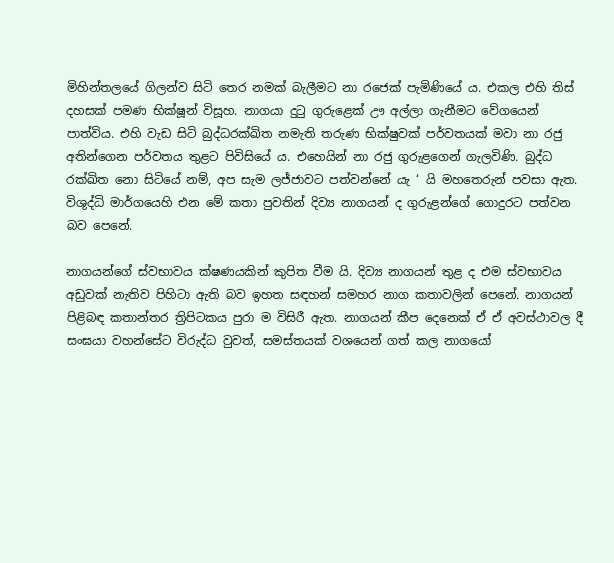මිහින්තලයේ ගිලන්ව සිටි තෙර නමක් බැලීමට නා රජෙක් පැමිණියේ ය. එකල එහි තිස් දහසක් පමණ භික්ෂූන් විසූහ. නාගයා දුටු ගුරුළෙක් ඌ අල්ලා ගැනීමට වේගයෙන් පාත්විය. එහි වැඩ සිටි බුද්ධරක්ඛිත නමැති තරුණ භික්ෂුවක් පර්වතයක් මවා නා රජු අතින්ගෙන පර්වතය තුළට පිවිසියේ ය. එහෙයින් නා රජු ගුරුළගෙන් ගැලවිණි. බුද්ධ රක්ඛිත නො සිටියේ නම්, අප සැම ලජ්ජාවට පත්වන්නේ යැ ‘ යි මහතෙරුන් පවසා ඇත. විශුද්ධි මාර්ගයෙහි එන මේ කතා පුවතින් දිව්‍ය නාගයන් ද ගුරුළන්ගේ ගොදුරට පත්වන බව පෙනේ.

නාගයන්ගේ ස්වභාවය ක්ෂණයකින් කුපිත වීම යි. දිව්‍ය නාගයන් තුළ ද එම ස්වභාවය අඩුවක් නැතිව පිහිටා ඇති බව ඉහත සඳහන් සමහර නාග කතාවලින් පෙනේ. නාගයන් පිළිබඳ කතාන්තර ත්‍රිපිටකය පුරා ම විසිරී ඇත. නාගයන් කීප දෙනෙක් ඒ ඒ අවස්ථාවල දී සංඝයා වහන්සේට විරුද්ධ වුවත්, සමස්තයක් වශයෙන් ගත් කල නාගයෝ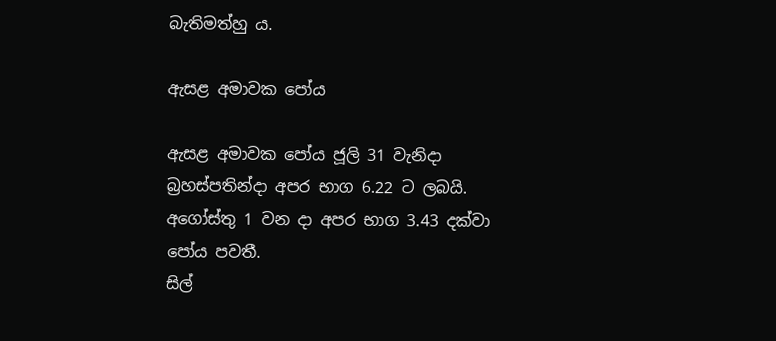බැතිමත්හු ය.

ඇසළ අමාවක පෝය

ඇසළ අමාවක පෝය ජූලි 31 වැනිදා බ්‍රහස්පතින්දා අපර භාග 6.22 ට ලබයි.
අගෝස්තු 1 වන දා අපර භාග 3.43 දක්වා පෝය පවතී.
සිල්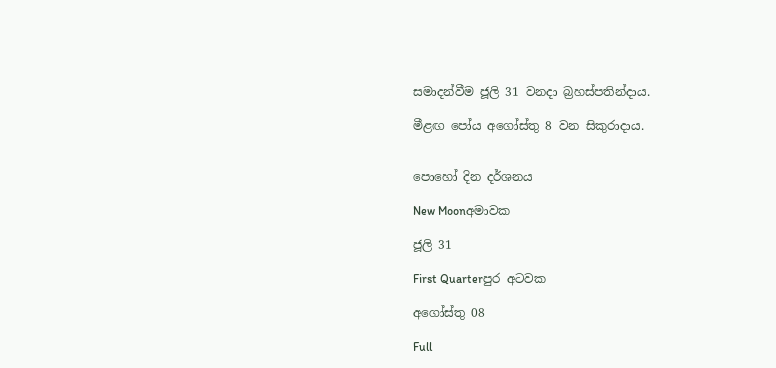සමාදන්වීම ජූලි 31 වනදා බ්‍රහස්පතින්දාය.

මීළඟ පෝය අගෝස්තු 8 වන සිකුරාදාය.


පොහෝ දින දර්ශනය

New Moonඅමාවක

ජූලි 31

First Quarterපුර අටවක

අගෝස්තු 08

Full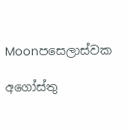Moonපසෙලාස්වක

අගෝස්තු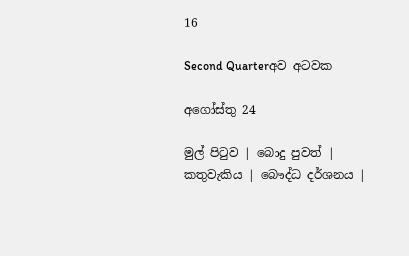16

Second Quarterඅව අටවක

අගෝස්තු 24

මුල් පිටුව | බොදු පුවත් | කතුවැකිය | බෞද්ධ දර්ශනය |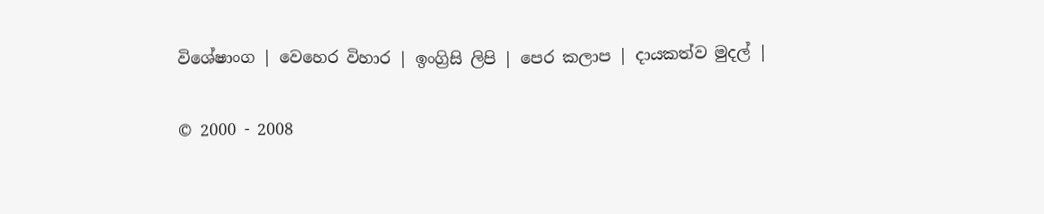විශේෂාංග | වෙහෙර විහාර | ඉංග්‍රිසි ලිපි | පෙර කලාප | දායකත්ව මුදල් |

© 2000 - 2008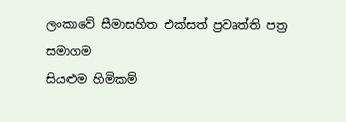ලංකාවේ සීමාසහිත එක්සත් ප්‍රවෘත්ති පත්‍ර සමාගම
සියළුම හිමිකම්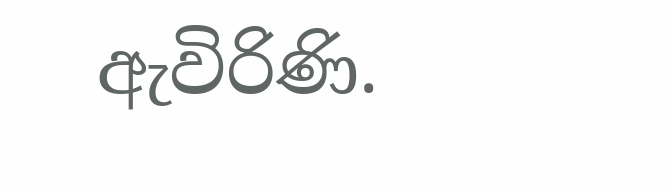ඇවිරිණි.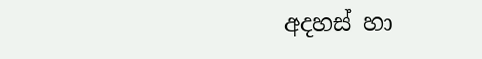අදහස් හා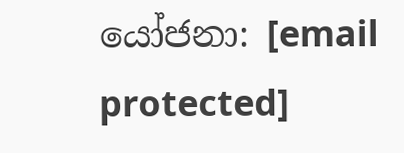යෝජනා: [email protected]